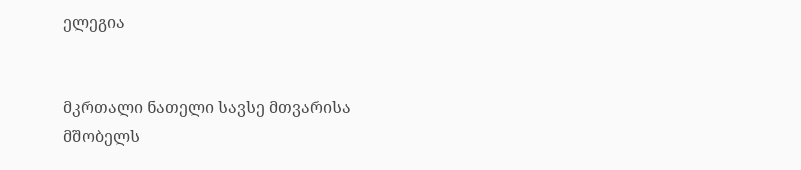ელეგია


მკრთალი ნათელი სავსე მთვარისა
მშობელს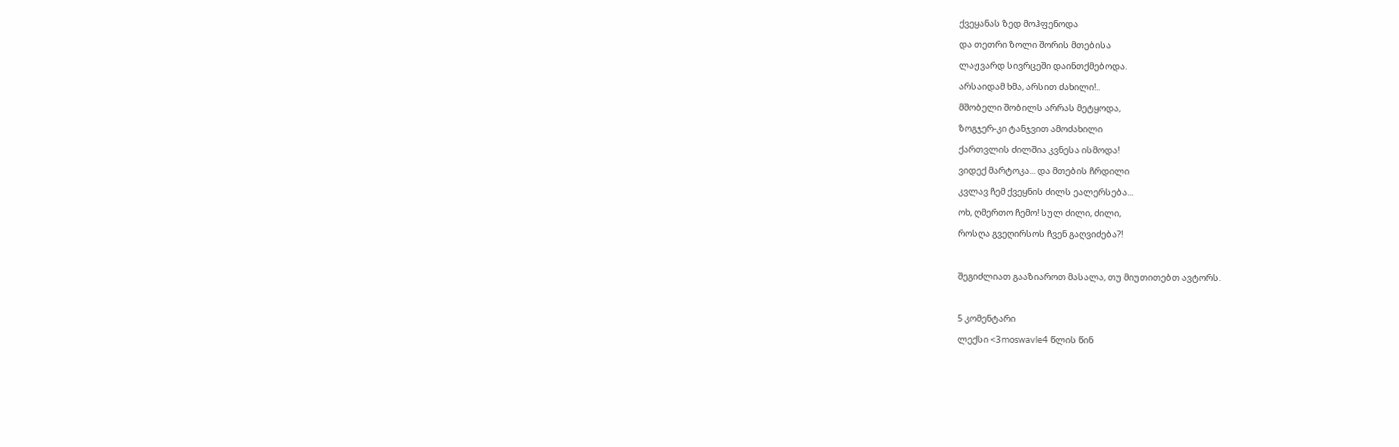ქვეყანას ზედ მოჰფენოდა
და თეთრი ზოლი შორის მთებისა
ლაჟვარდ სივრცეში დაინთქმებოდა.
არსაიდამ ხმა, არსით ძახილი!..
მშობელი შობილს არრას მეტყოდა,
ზოგჯერ-კი ტანჯვით ამოძახილი
ქართვლის ძილშია კვნესა ისმოდა!
ვიდექ მარტოკა... და მთების ჩრდილი
კვლავ ჩემ ქვეყნის ძილს ეალერსება...
ოხ, ღმერთო ჩემო! სულ ძილი, ძილი,
როსღა გვეღირსოს ჩვენ გაღვიძება?!

შეგიძლიათ გააზიაროთ მასალა, თუ მიუთითებთ ავტორს.

5 კომენტარი
ლექსი <3moswavle4 წლის წინ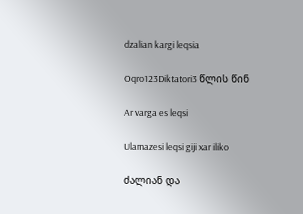dzalian kargi leqsia

Oqro123Diktatori3 წლის წინ

Ar varga es leqsi

Ulamazesi leqsi giji xar iliko

ძალიან და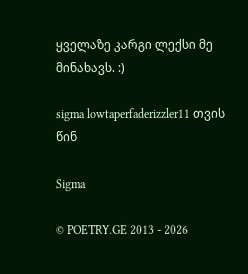ყველაზე კარგი ლექსი მე მინახავს. :)

sigma lowtaperfaderizzler11 თვის წინ

Sigma

© POETRY.GE 2013 - 2026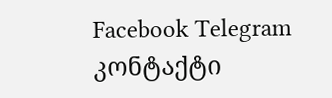Facebook Telegram კონტაქტი